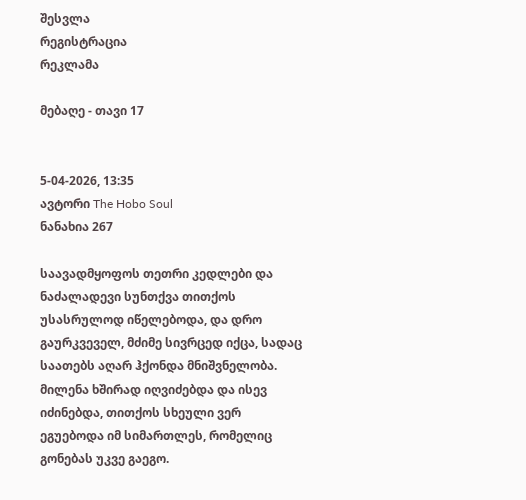შესვლა
რეგისტრაცია
რეკლამა

მებაღე - თავი 17


5-04-2026, 13:35
ავტორი The Hobo Soul
ნანახია 267

საავადმყოფოს თეთრი კედლები და ნაძალადევი სუნთქვა თითქოს უსასრულოდ იწელებოდა, და დრო გაურკვეველ, მძიმე სივრცედ იქცა, სადაც საათებს აღარ ჰქონდა მნიშვნელობა. მილენა ხშირად იღვიძებდა და ისევ იძინებდა, თითქოს სხეული ვერ ეგუებოდა იმ სიმართლეს, რომელიც გონებას უკვე გაეგო.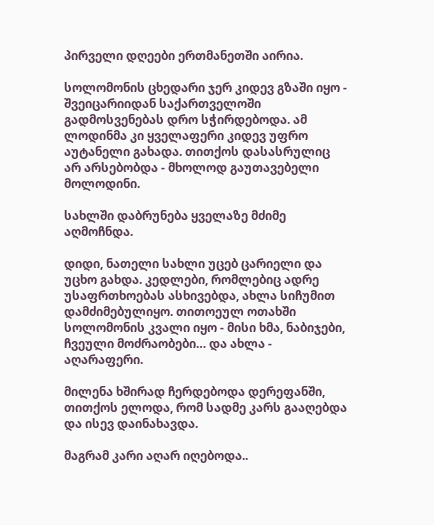პირველი დღეები ერთმანეთში აირია.

სოლომონის ცხედარი ჯერ კიდევ გზაში იყო - შვეიცარიიდან საქართველოში გადმოსვენებას დრო სჭირდებოდა. ამ ლოდინმა კი ყველაფერი კიდევ უფრო აუტანელი გახადა. თითქოს დასასრულიც არ არსებობდა - მხოლოდ გაუთავებელი მოლოდინი.

სახლში დაბრუნება ყველაზე მძიმე აღმოჩნდა.

დიდი, ნათელი სახლი უცებ ცარიელი და უცხო გახდა. კედლები, რომლებიც ადრე უსაფრთხოებას ასხივებდა, ახლა სიჩუმით დამძიმებულიყო. თითოეულ ოთახში სოლომონის კვალი იყო - მისი ხმა, ნაბიჯები, ჩვეული მოძრაობები… და ახლა - აღარაფერი.

მილენა ხშირად ჩერდებოდა დერეფანში, თითქოს ელოდა, რომ სადმე კარს გააღებდა და ისევ დაინახავდა.

მაგრამ კარი აღარ იღებოდა..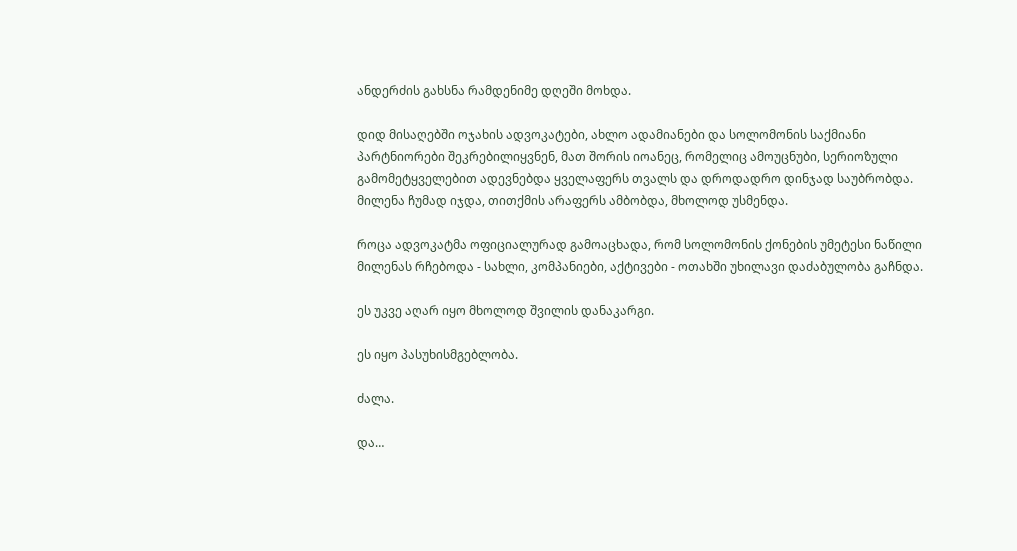ანდერძის გახსნა რამდენიმე დღეში მოხდა.

დიდ მისაღებში ოჯახის ადვოკატები, ახლო ადამიანები და სოლომონის საქმიანი პარტნიორები შეკრებილიყვნენ, მათ შორის იოანეც, რომელიც ამოუცნუბი, სერიოზული გამომეტყველებით ადევნებდა ყველაფერს თვალს და დროდადრო დინჯად საუბრობდა. მილენა ჩუმად იჯდა, თითქმის არაფერს ამბობდა, მხოლოდ უსმენდა.

როცა ადვოკატმა ოფიციალურად გამოაცხადა, რომ სოლომონის ქონების უმეტესი ნაწილი მილენას რჩებოდა - სახლი, კომპანიები, აქტივები - ოთახში უხილავი დაძაბულობა გაჩნდა.

ეს უკვე აღარ იყო მხოლოდ შვილის დანაკარგი.

ეს იყო პასუხისმგებლობა.

ძალა.

და…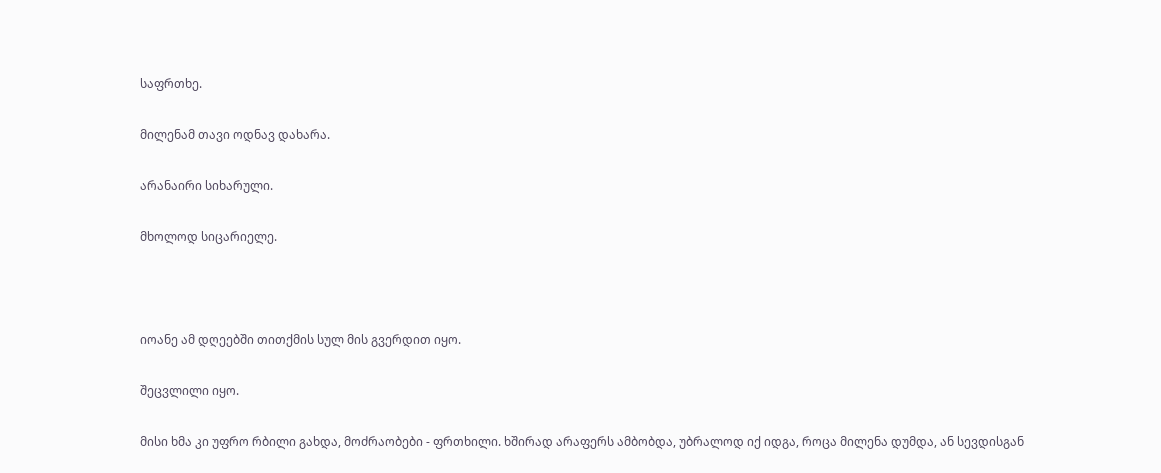საფრთხე.

მილენამ თავი ოდნავ დახარა.

არანაირი სიხარული.

მხოლოდ სიცარიელე.



იოანე ამ დღეებში თითქმის სულ მის გვერდით იყო.

შეცვლილი იყო.

მისი ხმა კი უფრო რბილი გახდა, მოძრაობები - ფრთხილი. ხშირად არაფერს ამბობდა, უბრალოდ იქ იდგა, როცა მილენა დუმდა, ან სევდისგან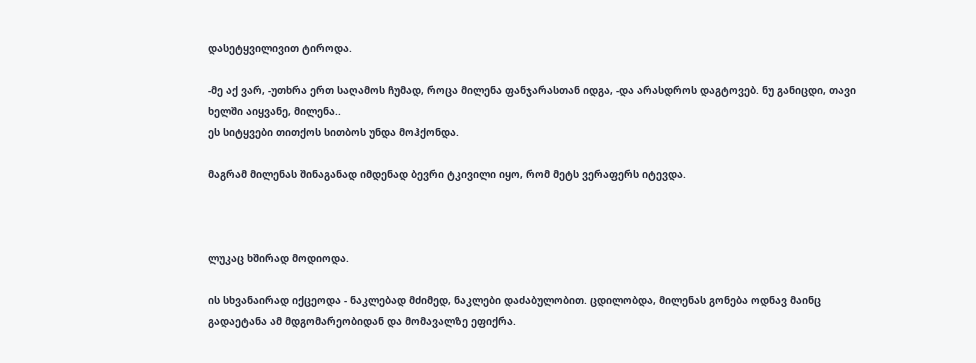დასეტყვილივით ტიროდა.

-მე აქ ვარ, -უთხრა ერთ საღამოს ჩუმად, როცა მილენა ფანჯარასთან იდგა, -და არასდროს დაგტოვებ. ნუ განიცდი, თავი ხელში აიყვანე, მილენა..
ეს სიტყვები თითქოს სითბოს უნდა მოჰქონდა.

მაგრამ მილენას შინაგანად იმდენად ბევრი ტკივილი იყო, რომ მეტს ვერაფერს იტევდა.



ლუკაც ხშირად მოდიოდა.

ის სხვანაირად იქცეოდა - ნაკლებად მძიმედ, ნაკლები დაძაბულობით. ცდილობდა, მილენას გონება ოდნავ მაინც გადაეტანა ამ მდგომარეობიდან და მომავალზე ეფიქრა.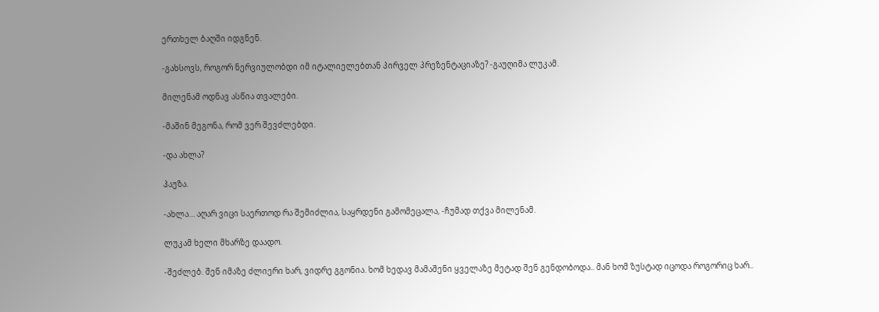ერთხელ ბაღში იდგნენ.

-გახსოვს, როგორ ნერვიულობდი იმ იტალიელებთან პირველ პრეზენტაციაზე? -გაუღიმა ლუკამ.

მილენამ ოდნავ ასწია თვალები.

-მაშინ მეგონა, რომ ვერ შევძლებდი.

-და ახლა?

პაუზა.

-ახლა… აღარ ვიცი საერთოდ რა შემიძლია, საყრდენი გამომეცალა, -ჩუმად თქვა მილენამ.

ლუკამ ხელი მხარზე დაადო.

-შეძლებ. შენ იმაზე ძლიერი ხარ, ვიდრე გგონია. ხომ ხედავ მამაშენი ყველაზე მეტად შენ გენდობოდა.. მან ხომ ზუსტად იცოდა როგორიც ხარ..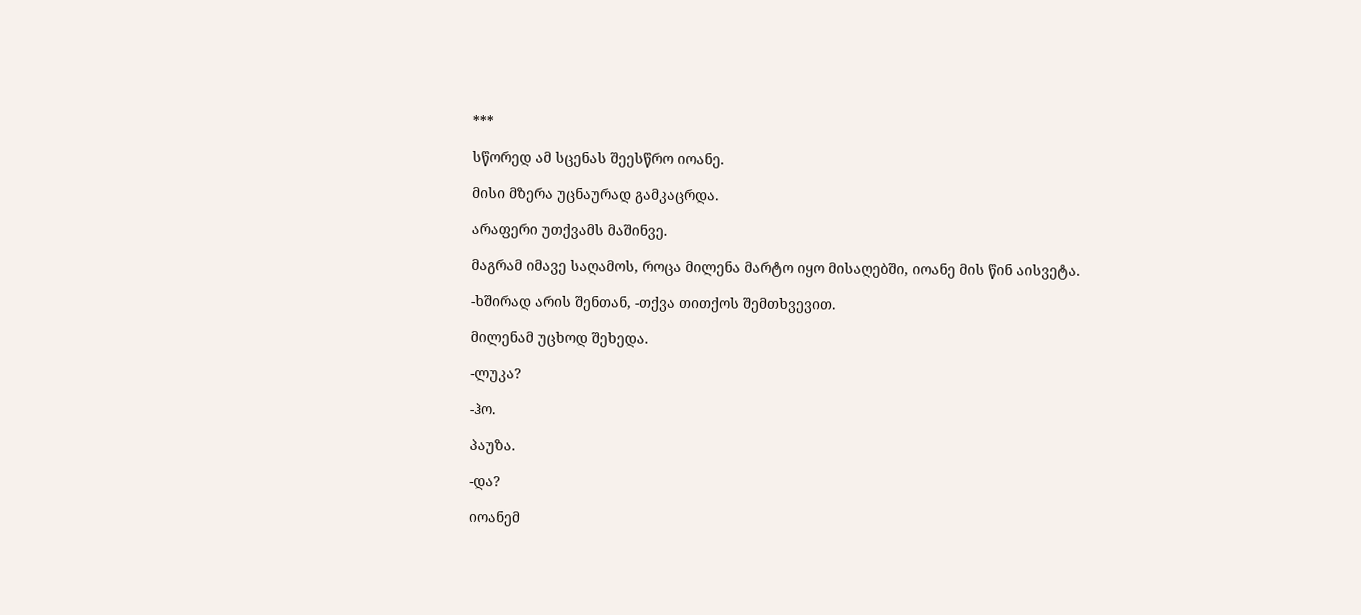***

სწორედ ამ სცენას შეესწრო იოანე.

მისი მზერა უცნაურად გამკაცრდა.

არაფერი უთქვამს მაშინვე.

მაგრამ იმავე საღამოს, როცა მილენა მარტო იყო მისაღებში, იოანე მის წინ აისვეტა.

-ხშირად არის შენთან, -თქვა თითქოს შემთხვევით.

მილენამ უცხოდ შეხედა.

-ლუკა?

-ჰო.

პაუზა.

-და?

იოანემ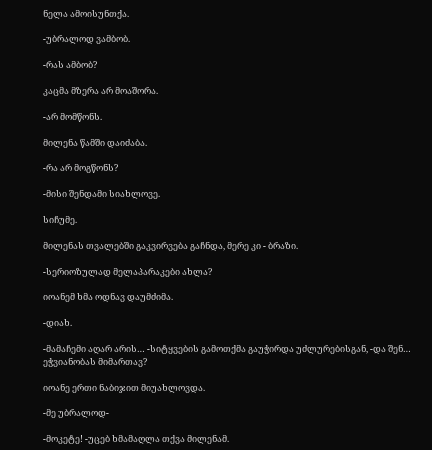ნელა ამოისუნთქა.

-უბრალოდ ვამბობ.

-რას ამბობ?

კაცმა მზერა არ მოაშორა.

-არ მომწონს.

მილენა წამში დაიძაბა.

-რა არ მოგწონს?

-მისი შენდამი სიახლოვე.

სიჩუმე.

მილენას თვალებში გაკვირვება გაჩნდა, მერე კი - ბრაზი.

-სერიოზულად მელაპარაკები ახლა?

იოანემ ხმა ოდნავ დაუმძიმა.

-დიახ.

-მამაჩემი აღარ არის… -სიტყვების გამოთქმა გაუჭირდა უძლურებისგან, -და შენ… ეჭვიანობას მიმართავ?

იოანე ერთი ნაბიჯით მიუახლოვდა.

-მე უბრალოდ-

-მოკეტე! -უცებ ხმამაღლა თქვა მილენამ.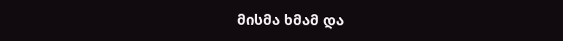მისმა ხმამ და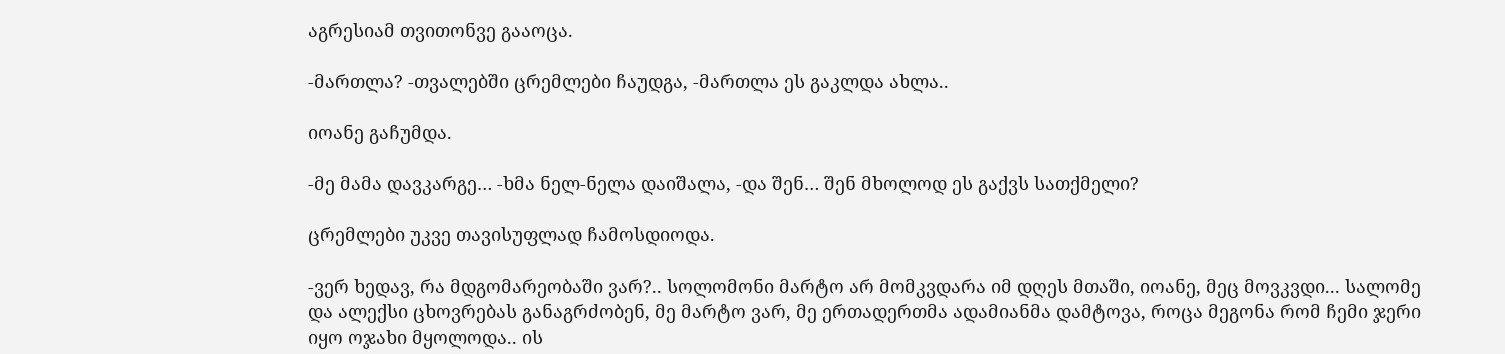აგრესიამ თვითონვე გააოცა.

-მართლა? -თვალებში ცრემლები ჩაუდგა, -მართლა ეს გაკლდა ახლა..

იოანე გაჩუმდა.

-მე მამა დავკარგე… -ხმა ნელ-ნელა დაიშალა, -და შენ… შენ მხოლოდ ეს გაქვს სათქმელი?

ცრემლები უკვე თავისუფლად ჩამოსდიოდა.

-ვერ ხედავ, რა მდგომარეობაში ვარ?.. სოლომონი მარტო არ მომკვდარა იმ დღეს მთაში, იოანე, მეც მოვკვდი... სალომე და ალექსი ცხოვრებას განაგრძობენ, მე მარტო ვარ, მე ერთადერთმა ადამიანმა დამტოვა, როცა მეგონა რომ ჩემი ჯერი იყო ოჯახი მყოლოდა.. ის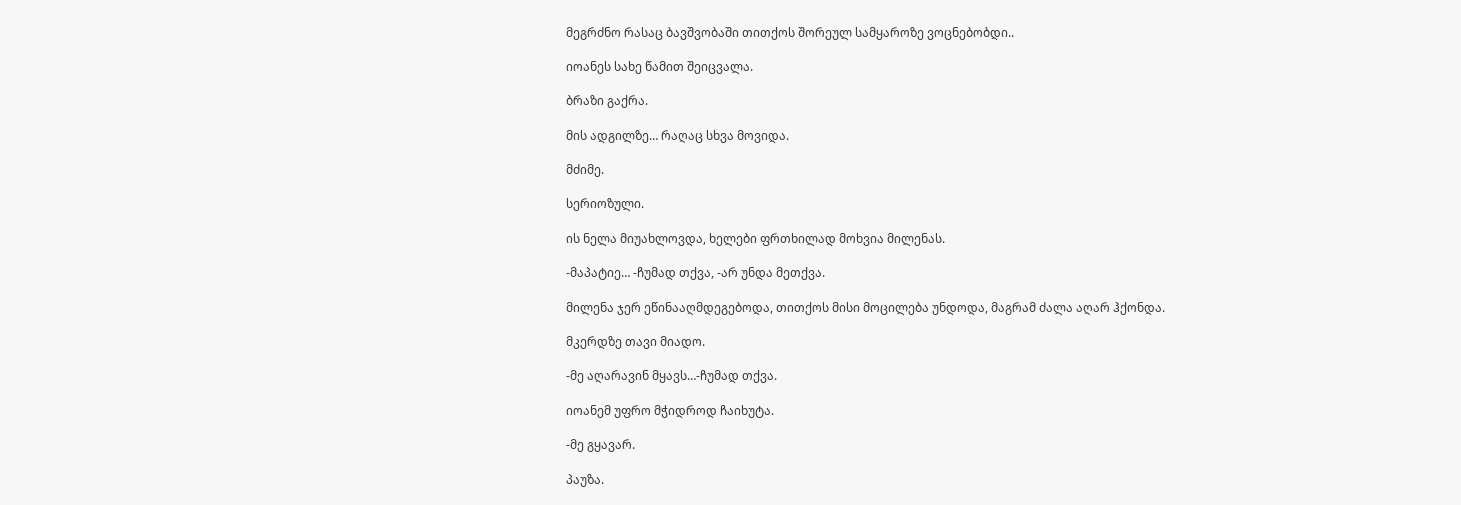მეგრძნო რასაც ბავშვობაში თითქოს შორეულ სამყაროზე ვოცნებობდი..

იოანეს სახე წამით შეიცვალა.

ბრაზი გაქრა.

მის ადგილზე… რაღაც სხვა მოვიდა.

მძიმე.

სერიოზული.

ის ნელა მიუახლოვდა, ხელები ფრთხილად მოხვია მილენას.

-მაპატიე… -ჩუმად თქვა, -არ უნდა მეთქვა.

მილენა ჯერ ეწინააღმდეგებოდა, თითქოს მისი მოცილება უნდოდა, მაგრამ ძალა აღარ ჰქონდა.

მკერდზე თავი მიადო.

-მე აღარავინ მყავს…-ჩუმად თქვა.

იოანემ უფრო მჭიდროდ ჩაიხუტა.

-მე გყავარ.

პაუზა.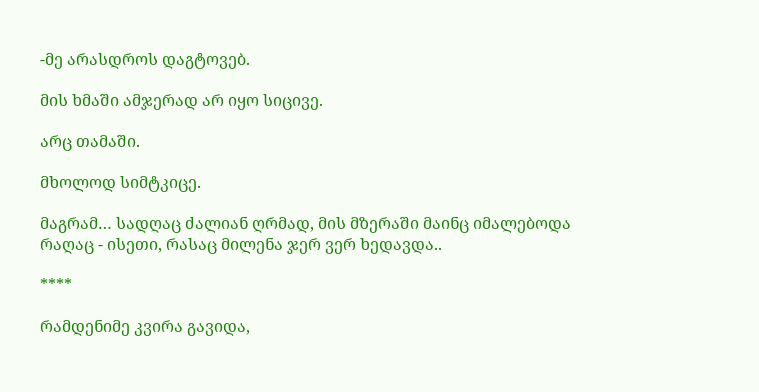-მე არასდროს დაგტოვებ.

მის ხმაში ამჯერად არ იყო სიცივე.

არც თამაში.

მხოლოდ სიმტკიცე.

მაგრამ… სადღაც ძალიან ღრმად, მის მზერაში მაინც იმალებოდა რაღაც - ისეთი, რასაც მილენა ჯერ ვერ ხედავდა..

****

რამდენიმე კვირა გავიდა,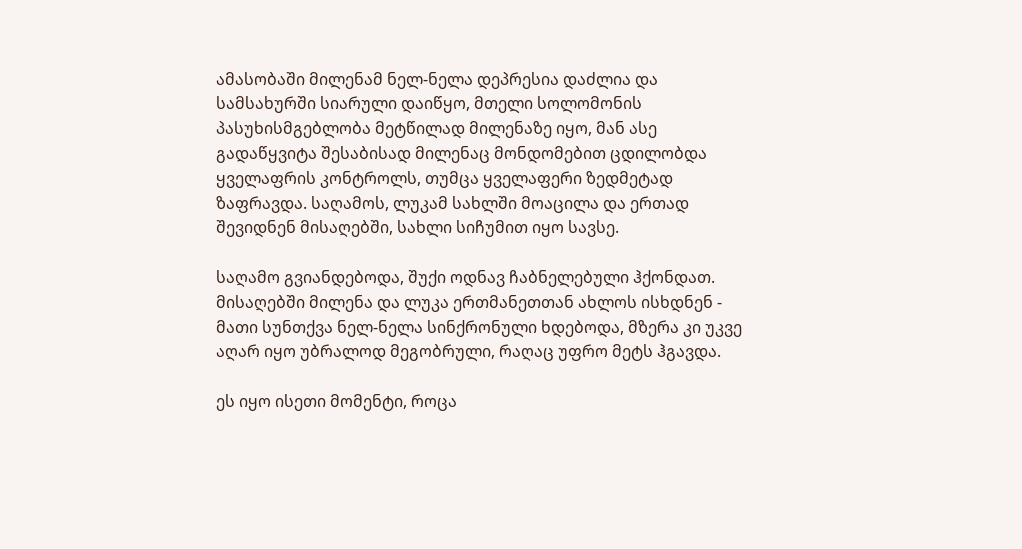ამასობაში მილენამ ნელ-ნელა დეპრესია დაძლია და სამსახურში სიარული დაიწყო, მთელი სოლომონის პასუხისმგებლობა მეტწილად მილენაზე იყო, მან ასე გადაწყვიტა შესაბისად მილენაც მონდომებით ცდილობდა ყველაფრის კონტროლს, თუმცა ყველაფერი ზედმეტად ზაფრავდა. საღამოს, ლუკამ სახლში მოაცილა და ერთად შევიდნენ მისაღებში, სახლი სიჩუმით იყო სავსე.

საღამო გვიანდებოდა, შუქი ოდნავ ჩაბნელებული ჰქონდათ. მისაღებში მილენა და ლუკა ერთმანეთთან ახლოს ისხდნენ - მათი სუნთქვა ნელ-ნელა სინქრონული ხდებოდა, მზერა კი უკვე აღარ იყო უბრალოდ მეგობრული, რაღაც უფრო მეტს ჰგავდა.

ეს იყო ისეთი მომენტი, როცა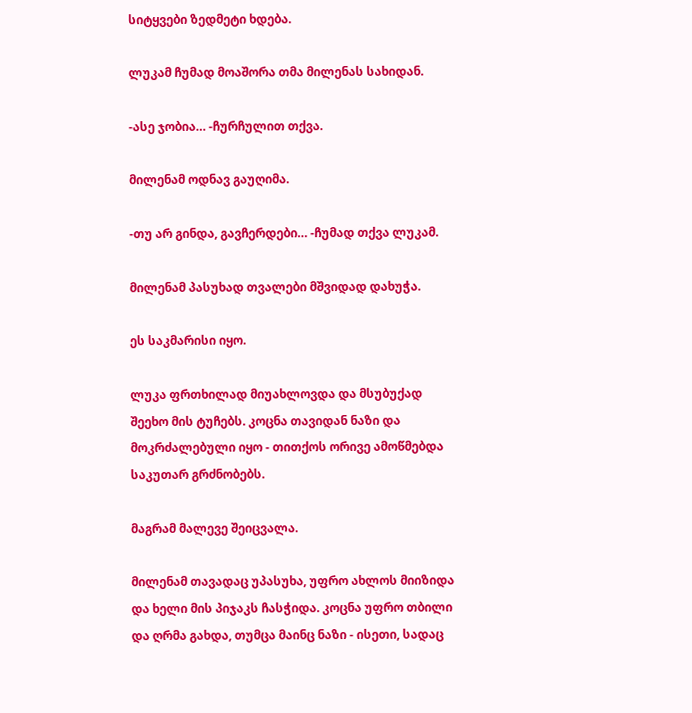სიტყვები ზედმეტი ხდება.

ლუკამ ჩუმად მოაშორა თმა მილენას სახიდან.

-ასე ჯობია… -ჩურჩულით თქვა.

მილენამ ოდნავ გაუღიმა.

-თუ არ გინდა, გავჩერდები… -ჩუმად თქვა ლუკამ.

მილენამ პასუხად თვალები მშვიდად დახუჭა.

ეს საკმარისი იყო.

ლუკა ფრთხილად მიუახლოვდა და მსუბუქად შეეხო მის ტუჩებს. კოცნა თავიდან ნაზი და მოკრძალებული იყო - თითქოს ორივე ამოწმებდა საკუთარ გრძნობებს.

მაგრამ მალევე შეიცვალა.

მილენამ თავადაც უპასუხა, უფრო ახლოს მიიზიდა და ხელი მის პიჯაკს ჩასჭიდა. კოცნა უფრო თბილი და ღრმა გახდა, თუმცა მაინც ნაზი - ისეთი, სადაც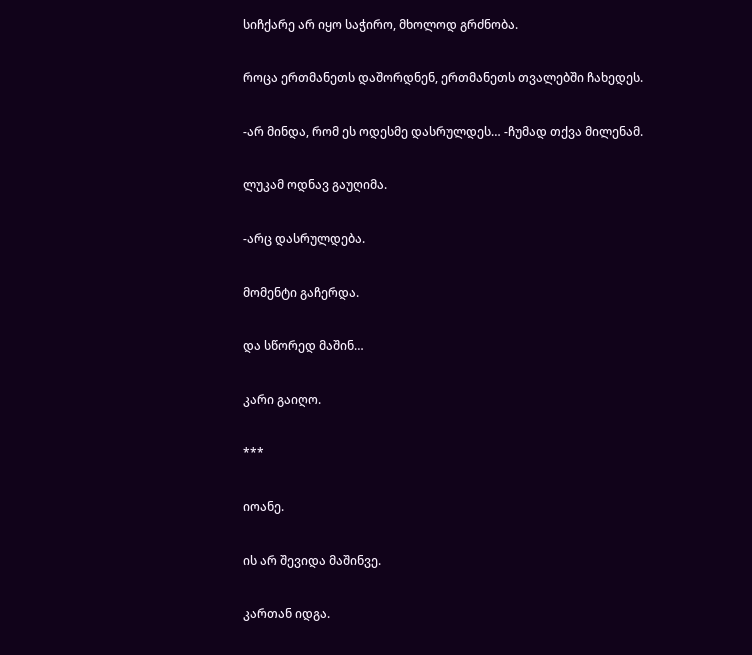სიჩქარე არ იყო საჭირო, მხოლოდ გრძნობა.

როცა ერთმანეთს დაშორდნენ, ერთმანეთს თვალებში ჩახედეს.

-არ მინდა, რომ ეს ოდესმე დასრულდეს… -ჩუმად თქვა მილენამ.

ლუკამ ოდნავ გაუღიმა.

-არც დასრულდება.

მომენტი გაჩერდა.

და სწორედ მაშინ…

კარი გაიღო.

***

იოანე.

ის არ შევიდა მაშინვე.

კართან იდგა.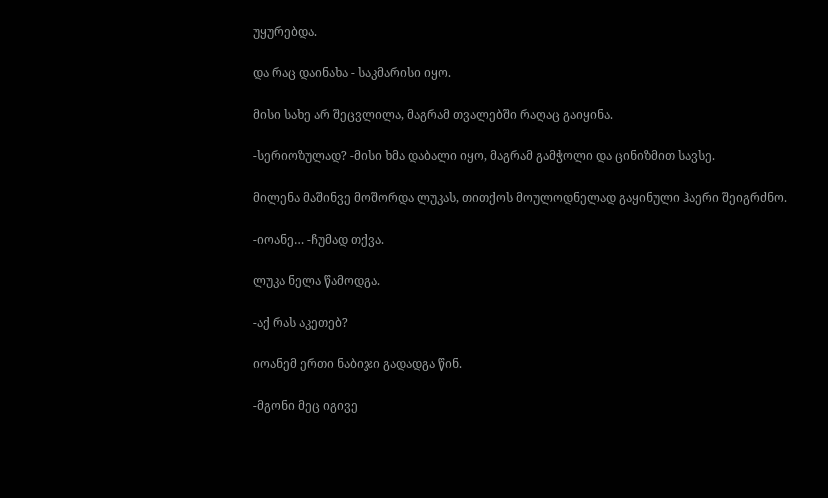უყურებდა.

და რაც დაინახა - საკმარისი იყო.

მისი სახე არ შეცვლილა, მაგრამ თვალებში რაღაც გაიყინა.

-სერიოზულად? -მისი ხმა დაბალი იყო, მაგრამ გამჭოლი და ცინიზმით სავსე.

მილენა მაშინვე მოშორდა ლუკას, თითქოს მოულოდნელად გაყინული ჰაერი შეიგრძნო.

-იოანე… -ჩუმად თქვა.

ლუკა ნელა წამოდგა.

-აქ რას აკეთებ?

იოანემ ერთი ნაბიჯი გადადგა წინ.

-მგონი მეც იგივე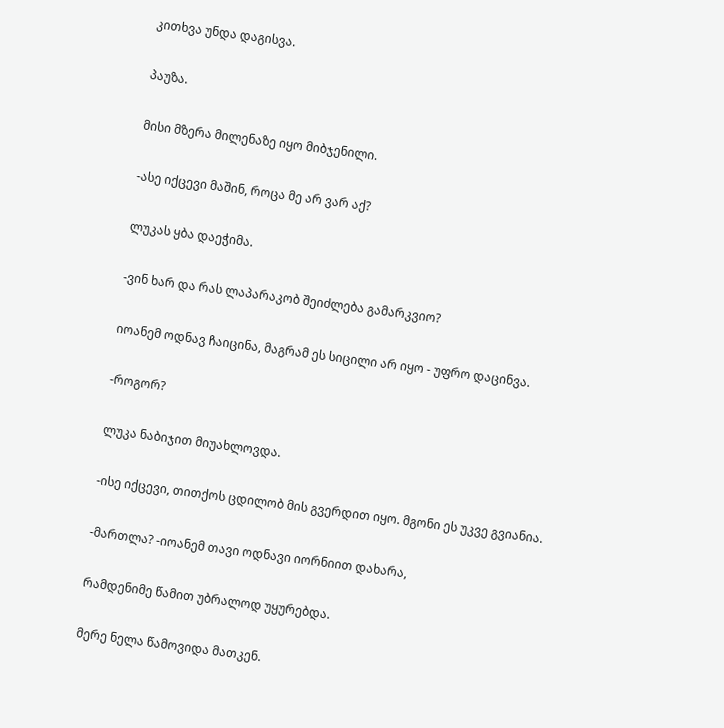კითხვა უნდა დაგისვა.

პაუზა.

მისი მზერა მილენაზე იყო მიბჯენილი.

-ასე იქცევი მაშინ, როცა მე არ ვარ აქ?

ლუკას ყბა დაეჭიმა.

-ვინ ხარ და რას ლაპარაკობ შეიძლება გამარკვიო?

იოანემ ოდნავ ჩაიცინა, მაგრამ ეს სიცილი არ იყო - უფრო დაცინვა.

-როგორ?

ლუკა ნაბიჯით მიუახლოვდა.

-ისე იქცევი, თითქოს ცდილობ მის გვერდით იყო. მგონი ეს უკვე გვიანია.

-მართლა? -იოანემ თავი ოდნავი იორნიით დახარა,

რამდენიმე წამით უბრალოდ უყურებდა.

მერე ნელა წამოვიდა მათკენ.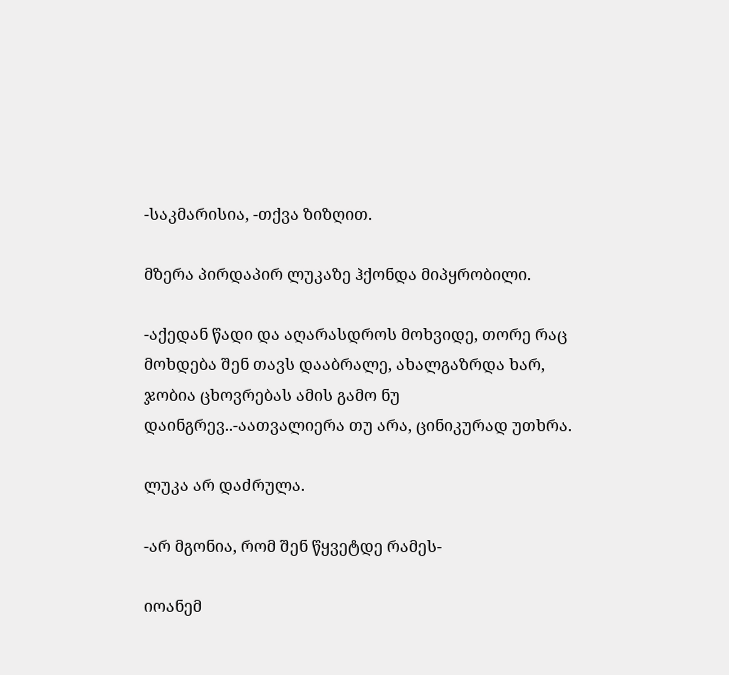-საკმარისია, -თქვა ზიზღით.

მზერა პირდაპირ ლუკაზე ჰქონდა მიპყრობილი.

-აქედან წადი და აღარასდროს მოხვიდე, თორე რაც მოხდება შენ თავს დააბრალე, ახალგაზრდა ხარ, ჯობია ცხოვრებას ამის გამო ნუ დაინგრევ..-აათვალიერა თუ არა, ცინიკურად უთხრა.

ლუკა არ დაძრულა.

-არ მგონია, რომ შენ წყვეტდე რამეს-

იოანემ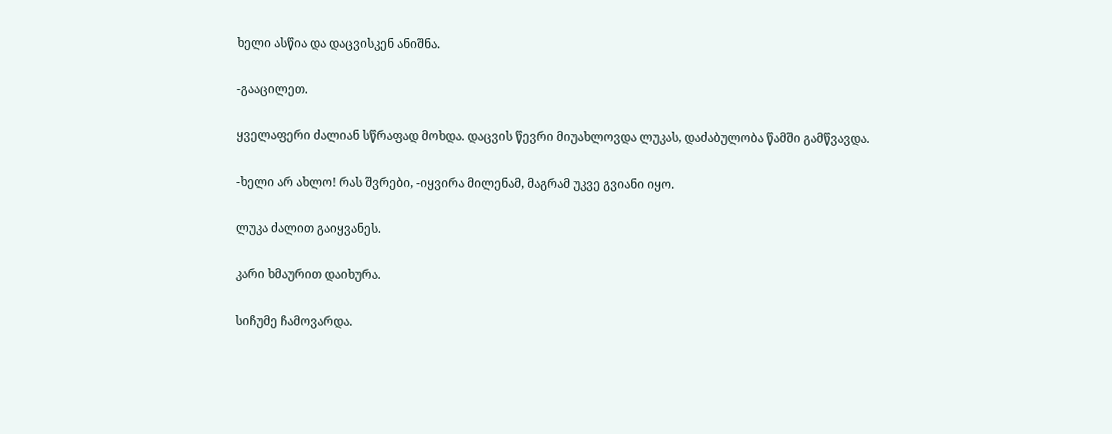ხელი ასწია და დაცვისკენ ანიშნა.

-გააცილეთ.

ყველაფერი ძალიან სწრაფად მოხდა. დაცვის წევრი მიუახლოვდა ლუკას, დაძაბულობა წამში გამწვავდა.

-ხელი არ ახლო! რას შვრები, -იყვირა მილენამ, მაგრამ უკვე გვიანი იყო.

ლუკა ძალით გაიყვანეს.

კარი ხმაურით დაიხურა.

სიჩუმე ჩამოვარდა.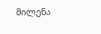მილენა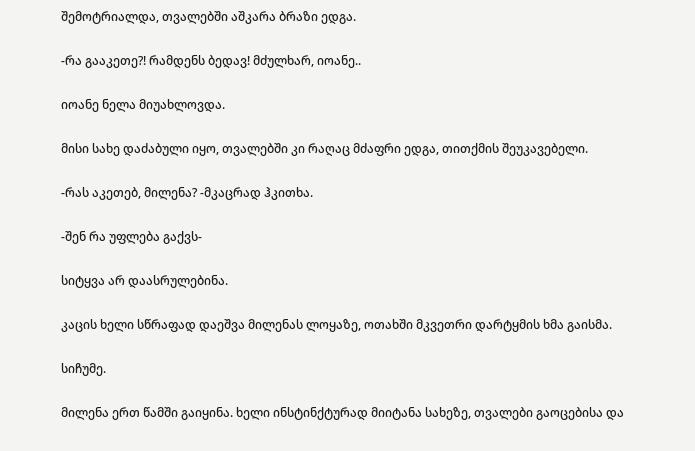შემოტრიალდა, თვალებში აშკარა ბრაზი ედგა.

-რა გააკეთე?! რამდენს ბედავ! მძულხარ, იოანე..

იოანე ნელა მიუახლოვდა.

მისი სახე დაძაბული იყო, თვალებში კი რაღაც მძაფრი ედგა, თითქმის შეუკავებელი.

-რას აკეთებ, მილენა? -მკაცრად ჰკითხა.

-შენ რა უფლება გაქვს-

სიტყვა არ დაასრულებინა.

კაცის ხელი სწრაფად დაეშვა მილენას ლოყაზე, ოთახში მკვეთრი დარტყმის ხმა გაისმა.

სიჩუმე.

მილენა ერთ წამში გაიყინა. ხელი ინსტინქტურად მიიტანა სახეზე, თვალები გაოცებისა და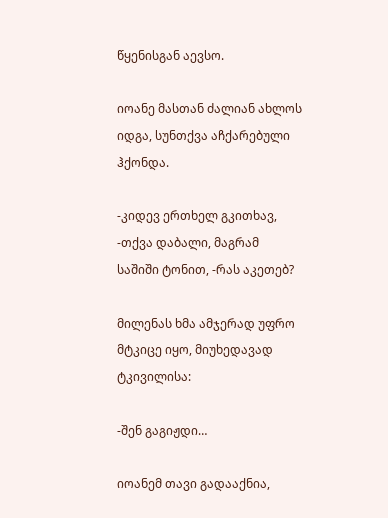წყენისგან აევსო.

იოანე მასთან ძალიან ახლოს იდგა, სუნთქვა აჩქარებული ჰქონდა.

-კიდევ ერთხელ გკითხავ, -თქვა დაბალი, მაგრამ საშიში ტონით, -რას აკეთებ?

მილენას ხმა ამჯერად უფრო მტკიცე იყო, მიუხედავად ტკივილისა:

-შენ გაგიჟდი…

იოანემ თავი გადააქნია,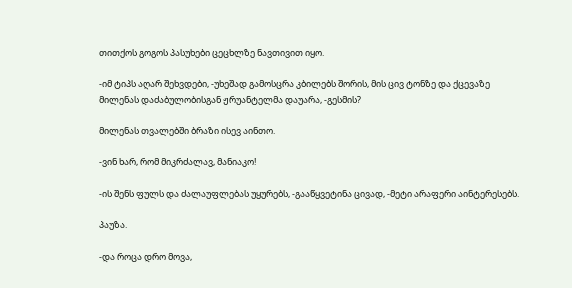თითქოს გოგოს პასუხები ცეცხლზე ნავთივით იყო.

-იმ ტიპს აღარ შეხვდები, -უხეშად გამოსცრა კბილებს შორის, მის ცივ ტონზე და ქცევაზე მილენას დაძაბულობისგან ჟრუანტელმა დაუარა, -გესმის?

მილენას თვალებში ბრაზი ისევ აინთო.

-ვინ ხარ, რომ მიკრძალავ, მანიაკო!

-ის შენს ფულს და ძალაუფლებას უყურებს, -გააწყვეტინა ცივად, -მეტი არაფერი აინტერესებს.

პაუზა.

-და როცა დრო მოვა,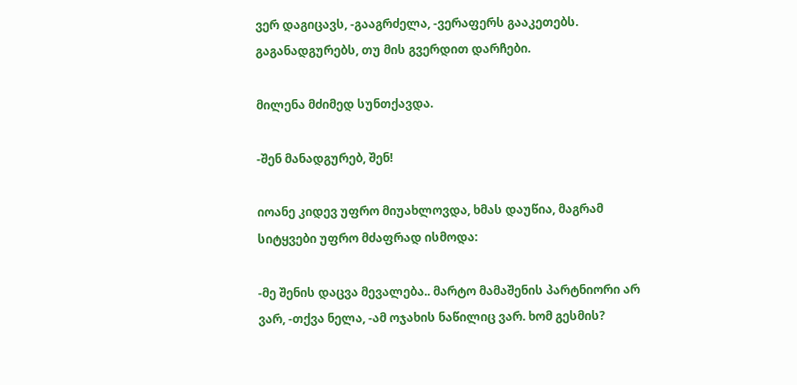ვერ დაგიცავს, -გააგრძელა, -ვერაფერს გააკეთებს. გაგანადგურებს, თუ მის გვერდით დარჩები.

მილენა მძიმედ სუნთქავდა.

-შენ მანადგურებ, შენ!

იოანე კიდევ უფრო მიუახლოვდა, ხმას დაუწია, მაგრამ სიტყვები უფრო მძაფრად ისმოდა:

-მე შენის დაცვა მევალება.. მარტო მამაშენის პარტნიორი არ ვარ, -თქვა ნელა, -ამ ოჯახის ნაწილიც ვარ. ხომ გესმის?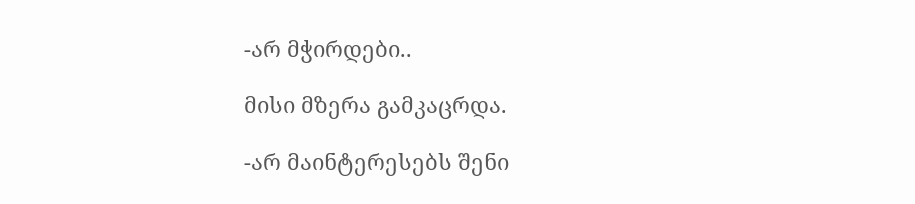-არ მჭირდები..

მისი მზერა გამკაცრდა.

-არ მაინტერესებს შენი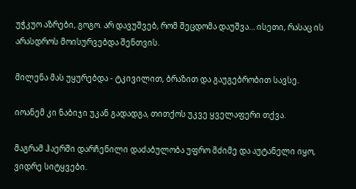უჭკუო აზრები, გოგო. არ დავუშვებ, რომ შეცდომა დაუშვა… ისეთი, რასაც ის არასდროს მოისურვებდა შენთვის.

მილენა მას უყურებდა - ტკივილით, ბრაზით და გაუგებრობით სავსე.

იოანემ კი ნაბიჯი უკან გადადგა, თითქოს უკვე ყველაფერი თქვა.

მაგრამ ჰაერში დარჩენილი დაძაბულობა უფრო მძიმე და აუტანელი იყო, ვიდრე სიტყვები.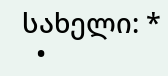სახელი: *
  •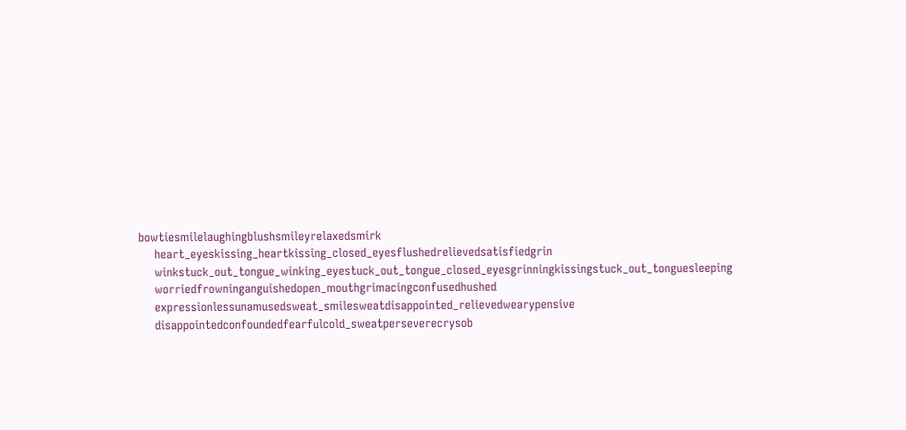bowtiesmilelaughingblushsmileyrelaxedsmirk
    heart_eyeskissing_heartkissing_closed_eyesflushedrelievedsatisfiedgrin
    winkstuck_out_tongue_winking_eyestuck_out_tongue_closed_eyesgrinningkissingstuck_out_tonguesleeping
    worriedfrowninganguishedopen_mouthgrimacingconfusedhushed
    expressionlessunamusedsweat_smilesweatdisappointed_relievedwearypensive
    disappointedconfoundedfearfulcold_sweatperseverecrysob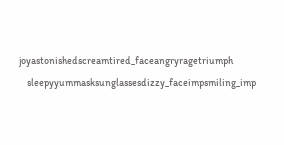joyastonishedscreamtired_faceangryragetriumph
    sleepyyummasksunglassesdizzy_faceimpsmiling_imp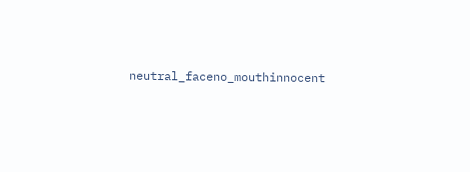neutral_faceno_mouthinnocent